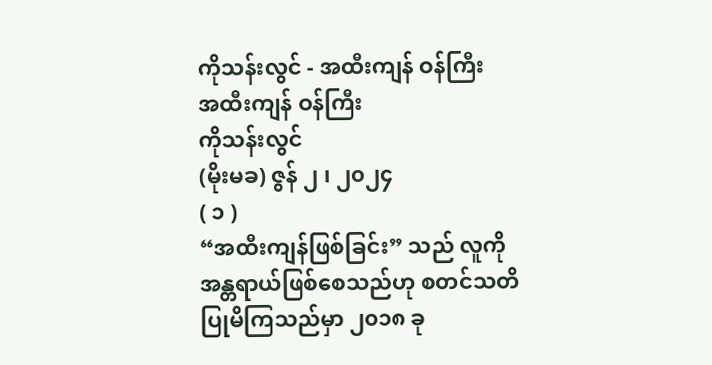ကိုသန်းလွင် - အထီးကျန် ဝန်ကြီး
အထီးကျန် ဝန်ကြီး
ကိုသန်းလွင်
(မိုးမခ) ဇွန် ၂ ၊ ၂၀၂၄
( ၁ )
“အထီးကျန်ဖြစ်ခြင်း” သည် လူကို အန္တရာယ်ဖြစ်စေသည်ဟု စတင်သတိပြုမိကြသည်မှာ ၂၀၁၈ ခု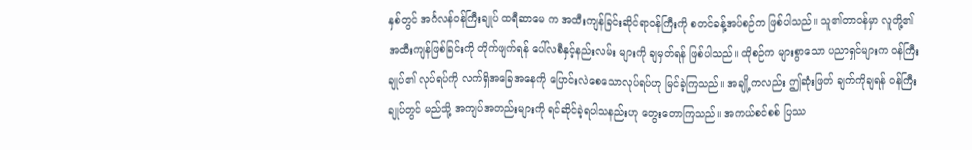နှစ်တွင် အင်္ဂလန်ဝန်ကြီးချုပ် ထရီဆာမေ က အထီးကျန်ခြင်းဆိုင်ရာဝန်ကြီးကို စတင်ခန့်အပ်စဉ်က ဖြစ်ပါသည်။ သူ၏တာဝန်မှာ လူတို့၏ အထီးကျန်ဖြစ်ခြင်းကို တိုက်ဖျက်ရန် ပေါ်လစီနှင့်နည်းလမ်း များကို ချမှတ်ရန် ဖြစ်ပါသည်။ ထိုစဉ်က များစွာသော ပညာရှင်များက ဝန်ကြီးချုပ်၏ လုပ်ရပ်ကို လက်ရှိအခြေအနေကို ပြောင်းလဲစေသောလုပ်ရပ်ဟု မြင်ခဲ့ကြသည်။ အချို့ကလည်း ဤဆုံးဖြတ် ချက်ကိုချရန် ဝန်ကြီးချုပ်တွင် မည်သို့ အကျပ်အတည်းများကို ရင်ဆိုင်ခဲ့ရပါသနည်းဟု တွေးတောကြသည်။ အကယ်စင်စစ် ပြဿ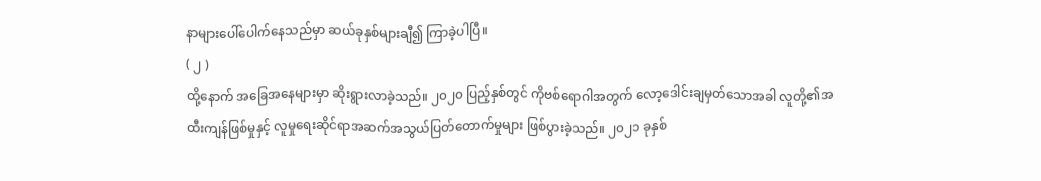နာများပေါ်ပေါက်နေသည်မှာ ဆယ်ခုနှစ်များချီ၍ ကြာခဲ့ပါပြီ။
( ၂ )
ထို့နောက် အခြေအနေများမှာ ဆိုးရွားလာခဲ့သည်။ ၂၀၂၀ ပြည့်နှစ်တွင် ကိုဗစ်ရောဂါအတွက် လော့ဒေါင်းချမှတ်သောအခါ လူတို့၏အထီးကျန်ဖြစ်မှုနှင့် လူမှုရေးဆိုင်ရာအဆက်အသွယ်ပြတ်တောက်မှုများ ဖြစ်ပွားခဲ့သည်။ ၂၀၂၁ ခုနှစ်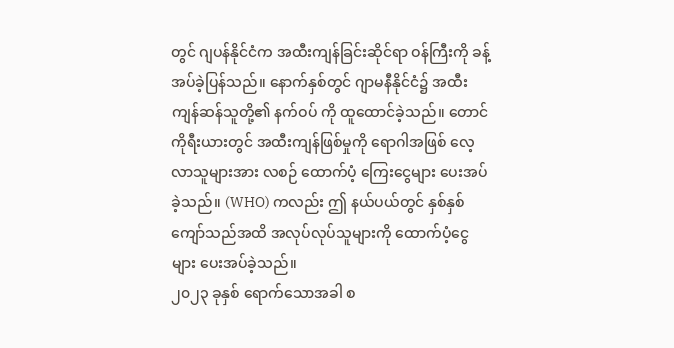တွင် ဂျပန်နိုင်ငံက အထီးကျန်ခြင်းဆိုင်ရာ ဝန်ကြီးကို ခန့်အပ်ခဲ့ပြန်သည်။ နောက်နှစ်တွင် ဂျာမနီနိုင်ငံ၌ အထီးကျန်ဆန်သူတို့၏ နက်ဝပ် ကို ထူထောင်ခဲ့သည်။ တောင်ကိုရီးယားတွင် အထီးကျန်ဖြစ်မှုကို ရောဂါအဖြစ် လေ့လာသူများအား လစဉ် ထောက်ပံ့ ကြေးငွေများ ပေးအပ်ခဲ့သည်။ (WHO) ကလည်း ဤ နယ်ပယ်တွင် နှစ်နှစ်ကျော်သည်အထိ အလုပ်လုပ်သူများကို ထောက်ပံ့ငွေများ ပေးအပ်ခဲ့သည်။
၂၀၂၃ ခုနှစ် ရောက်သောအခါ စ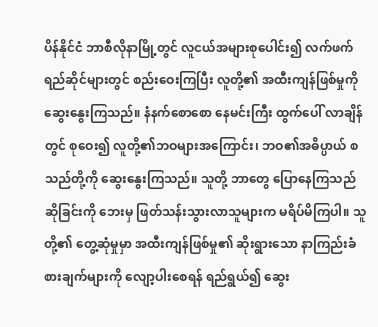ပိန်နိုင်ငံ ဘာစီလိုနာမြို့တွင် လူငယ်အများစုပေါင်း၍ လက်ဖက် ရည်ဆိုင်များတွင် စည်းဝေးကြပြီး လူတို့၏ အထီးကျန်ဖြစ်မှုကို ဆွေးနွေးကြသည်။ နံနက်စောစော နေမင်းကြီး ထွက်ပေါ် လာချိန်တွင် စုဝေး၍ လူတို့၏ဘဝများအကြောင်း၊ ဘဝ၏အဓိပ္ပာယ် စသည်တို့ကို ဆွေးနွေးကြသည်။ သူတို့ ဘာတွေ ပြောနေကြသည် ဆိုခြင်းကို ဘေးမှ ဖြတ်သန်းသွားလာသူများက မရိပ်မိကြပါ။ သူတို့၏ တွေ့ဆုံမှုမှာ အထီးကျန်ဖြစ်မှု၏ ဆိုးရွားသော နာကြည်းခံစားချက်များကို လျော့ပါးစေရန် ရည်ရွယ်၍ ဆွေး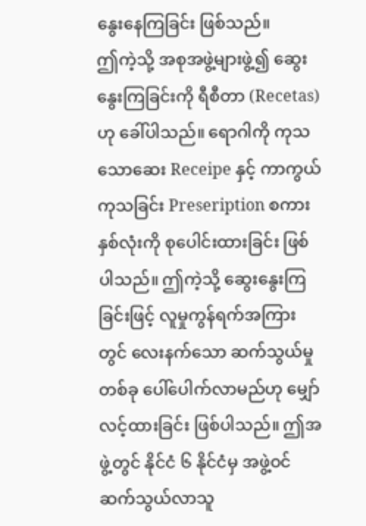နွေးနေကြခြင်း ဖြစ်သည်။
ဤကဲ့သို့ အစုအဖွဲ့များဖွဲ့၍ ဆွေးနွေးကြခြင်းကို ရီစီတာ (Recetas) ဟု ခေါ်ပါသည်။ ရောဂါကို ကုသသောဆေး Receipe နှင့် ကာကွယ်ကုသခြင်း Preseription စကား နှစ်လုံးကို စုပေါင်းထားခြင်း ဖြစ်ပါသည်။ ဤကဲ့သို့ ဆွေးနွေးကြခြင်းဖြင့် လူမှုကွန်ရက်အကြားတွင် လေးနက်သော ဆက်သွယ်မှုတစ်ခု ပေါ်ပေါက်လာမည်ဟု မျှော်လင့်ထားခြင်း ဖြစ်ပါသည်။ ဤအဖွဲ့တွင် နိုင်ငံ ၆ နိုင်ငံမှ အဖွဲ့ဝင် ဆက်သွယ်လာသူ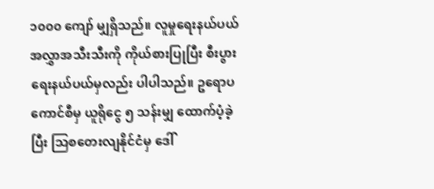၁၀၀၀ ကျော် မျှရှိသည်။ လူမှုရေးနယ်ပယ်အလွှာအသီးသီးကို ကိုယ်စားပြုပြီး စီးပွားရေးနယ်ပယ်မှလည်း ပါပါသည်။ ဥရောပကောင်စီမှ ယူရိုငွေ ၅ သန်းမျှ ထောက်ပံ့ခဲ့ပြီး သြစတေးလျနိုင်ငံမှ ဒေါ်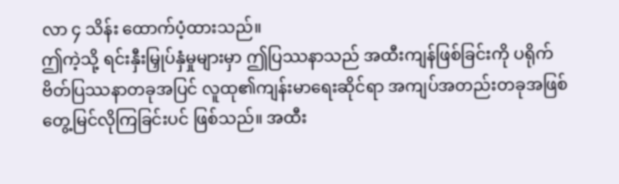လာ ၄ သိန်း ထောက်ပံ့ထားသည်။
ဤကဲ့သို့ ရင်းနှီးမြှုပ်နှံမှုများမှာ ဤပြဿနာသည် အထီးကျန်ဖြစ်ခြင်းကို ပရိုက်ဗိတ်ပြဿနာတခုအပြင် လူထု၏ကျန်းမာရေးဆိုင်ရာ အကျပ်အတည်းတခုအဖြစ် တွေ့မြင်လိုကြခြင်းပင် ဖြစ်သည်။ အထီး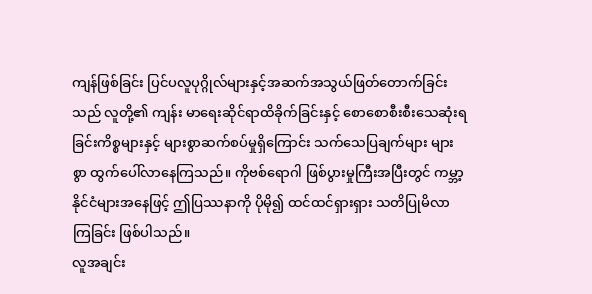ကျန်ဖြစ်ခြင်း ပြင်ပလူပုဂ္ဂိုလ်များနှင့်အဆက်အသွယ်ဖြတ်တောက်ခြင်းသည် လူတို့၏ ကျန်း မာရေးဆိုင်ရာထိခိုက်ခြင်းနှင့် စောစောစီးစီးသေဆုံးရခြင်းကိစ္စများနှင့် များစွာဆက်စပ်မှုရှိကြောင်း သက်သေပြချက်များ များစွာ ထွက်ပေါ်လာနေကြသည်။ ကိုဗစ်ရောဂါ ဖြစ်ပွားမှုကြီးအပြီးတွင် ကမ္ဘာ့နိုင်ငံများအနေဖြင့် ဤပြဿနာကို ပိုမို၍ ထင်ထင်ရှားရှား သတိပြုမိလာကြခြင်း ဖြစ်ပါသည်။
လူအချင်း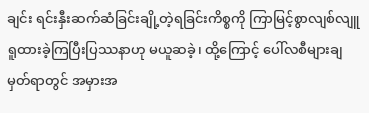ချင်း ရင်းနှီးဆက်ဆံခြင်းချို့တဲ့ရခြင်းကိစ္စကို ကြာမြင့်စွာလျစ်လျူရူထားခဲ့ကြပြီးပြဿနာဟု မယူဆခဲ့၊ ထို့ကြောင့် ပေါ်လစီများချမှတ်ရာတွင် အမှားအ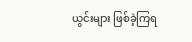ယွင်းများ ဖြစ်ခဲ့ကြရ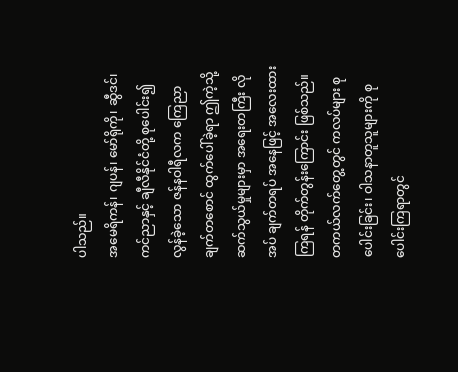ပါသည်။
အမေရိကန်၊ ဂျပန်၊ မော်ရိုကို၊ ဆွီဒင်၊ ကင်ညာနှင့် ချီလီနိုင်ငံတို့ စုပေါင်း၍ လွန်ခဲ့သော ဇန်နဝါရီလက ကြေညာချက်တစောင် ထွက်ပေါ်ခဲ့ရာ ဤကဲ့သို့ဆက်သွယ်မှုများမှာ အရေးတကြီး လိုအပ် ချက်တရပ် အနေဖြင့် အလေးထားကြရန် တိုက်တွန်းကြောင်း ဖြစ်သည်။ တကယ်လက်တွေ့တွင် ကလပ်များ စုပေါင်းခြင်း၊ ဝါသနာတူသူများကို စုပေါင်းကြရာတွင်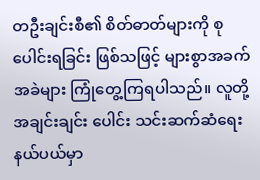တဦးချင်းစီ၏ စိတ်ဓာတ်များကို စုပေါင်းရခြင်း ဖြစ်သဖြင့် များစွာအခက်အခဲများ ကြုံတွေ့ကြရပါသည်။ လူတို့အချင်းချင်း ပေါင်း သင်းဆက်ဆံရေးနယ်ပယ်မှာ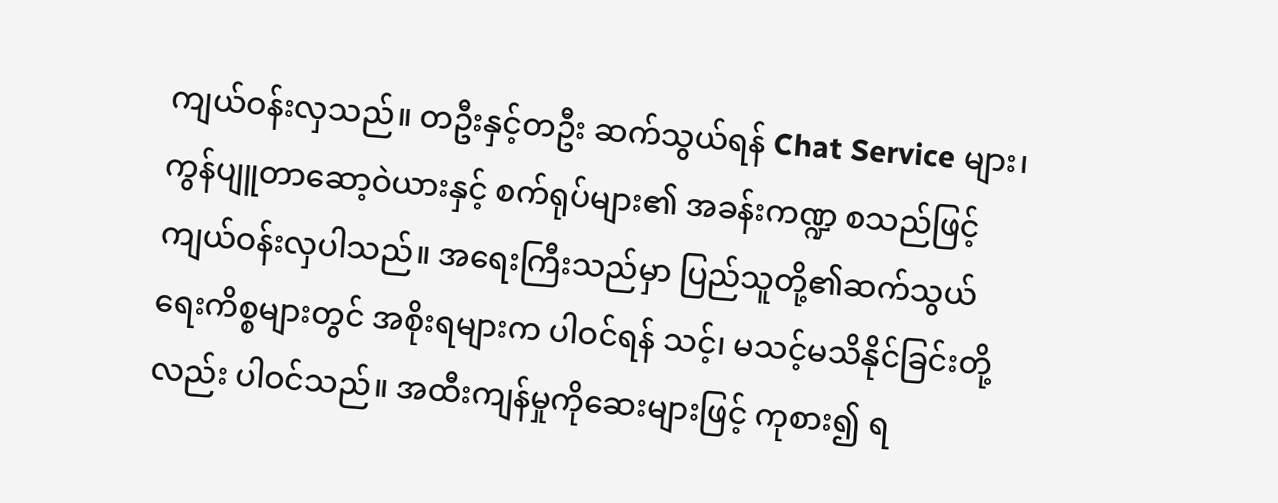ကျယ်ဝန်းလှသည်။ တဦးနှင့်တဦး ဆက်သွယ်ရန် Chat Service များ၊ ကွန်ပျူတာဆော့ဝဲယားနှင့် စက်ရုပ်များ၏ အခန်းကဏ္ဍ စသည်ဖြင့် ကျယ်ဝန်းလှပါသည်။ အရေးကြီးသည်မှာ ပြည်သူတို့၏ဆက်သွယ်ရေးကိစ္စများတွင် အစိုးရများက ပါဝင်ရန် သင့်၊ မသင့်မသိနိုင်ခြင်းတို့လည်း ပါဝင်သည်။ အထီးကျန်မှုကိုဆေးများဖြင့် ကုစား၍ ရ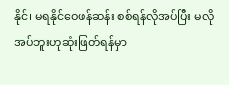နိုင်၊ မရနိုင်ဝေဖန်ဆန်း စစ်ရန်လိုအပ်ပြီး မလိုအပ်ဘူးဟုဆုံးဖြတ်ရန်မှာ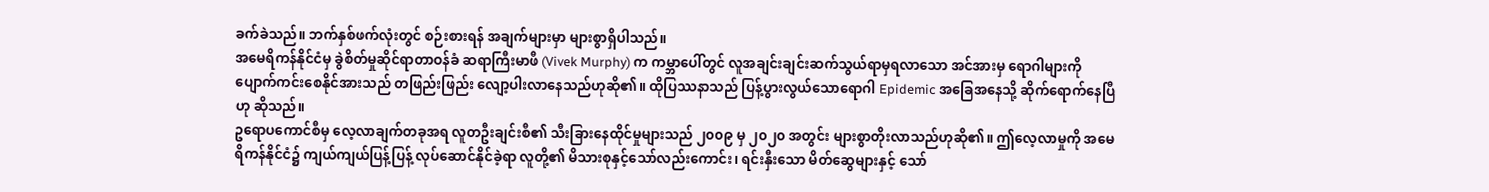ခက်ခဲသည်။ ဘက်နှစ်ဖက်လုံးတွင် စဉ်းစားရန် အချက်များမှာ များစွာရှိပါသည်။
အမေရိကန်နိုင်ငံမှ ခွဲစိတ်မှုဆိုင်ရာတာဝန်ခံ ဆရာကြီးမာဖီ (Vivek Murphy) က ကမ္ဘာပေါ်တွင် လူအချင်းချင်းဆက်သွယ်ရာမှရလာသော အင်အားမှ ရောဂါများကို ပျောက်ကင်းစေနိုင်အားသည် တဖြည်းဖြည်း လျော့ပါးလာနေသည်ဟုဆို၏။ ထိုပြဿနာသည် ပြန့်ပွားလွယ်သောရောဂါ Epidemic အခြေအနေသို့ ဆိုက်ရောက်နေပြီဟု ဆိုသည်။
ဥရောပကောင်စီမှ လေ့လာချက်တခုအရ လူတဦးချင်းစီ၏ သီးခြားနေထိုင်မှုများသည် ၂၀၀၉ မှ ၂၀၂၀ အတွင်း များစွာတိုးလာသည်ဟုဆို၏။ ဤလေ့လာမှုကို အမေရိကန်နိုင်ငံ၌ ကျယ်ကျယ်ပြန့်ပြန့် လုပ်ဆောင်နိုင်ခဲ့ရာ လူတို့၏ မိသားစုနှင့်သော်လည်းကောင်း၊ ရင်းနှီးသော မိတ်ဆွေများနှင့် သော်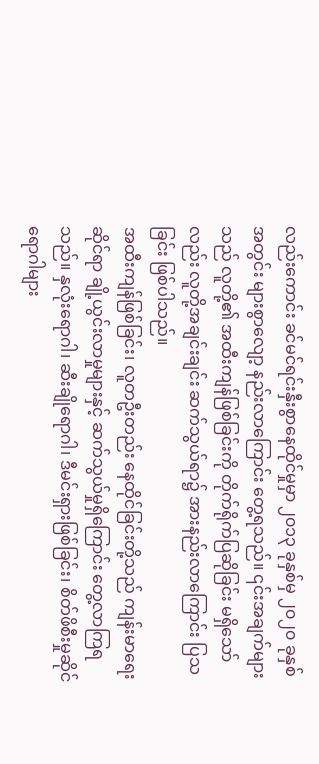လည်းကောင်း ခင်မင်ရင်းနှီးစွာနေထိုင်မှုမှာ ၂၀၁၃ ခုနှစ်မှ ၂၀၂၀ ခုနှစ်အတွင်း များစွာလျော့ နည်းလာကြောင်း တွေ့ရသည်။ ၎င်းအချက်များသည် လူတို့၏ အထီးကျန်ဖြစ်ခြင်းကို တိုက်ရိုက်ပြဆိုခြင်း မရှိသော်လည်း လူတို့အချင်းချင်း ဆက်သွယ်ရာ၌ အားနည်းလာကြောင်း ပြသခြင်း ဖြစ်ပါသည်။
အထီးကျန်ဖြစ်ခြင်း၊ လူတဦးတည်း နေထိုင်ခြင်းတို့သည် ကျန်းမာရေးဆိုင်ရာ ချို့ယွင်းလာမှုများနှင့် ဆက်သွယ်မှုရှိကြောင်း တွေ့လာကြရသည်။ နှလုံးရောဂါ၊ ဆီးချိုရောဂါ၊ ဒီမင်းရှားဖြစ်ခြင်း၊ စိတ်ဖိစီးမှုဆိုင်ရောဂါများ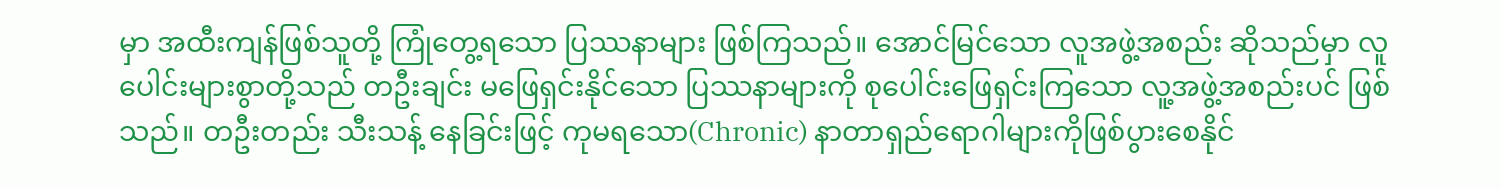မှာ အထီးကျန်ဖြစ်သူတို့ ကြုံတွေ့ရသော ပြဿနာများ ဖြစ်ကြသည်။ အောင်မြင်သော လူအဖွဲ့အစည်း ဆိုသည်မှာ လူပေါင်းများစွာတို့သည် တဦးချင်း မဖြေရှင်းနိုင်သော ပြဿနာများကို စုပေါင်းဖြေရှင်းကြသော လူ့အဖွဲ့အစည်းပင် ဖြစ်သည်။ တဦးတည်း သီးသန့် နေခြင်းဖြင့် ကုမရသော(Chronic) နာတာရှည်ရောဂါများကိုဖြစ်ပွားစေနိုင်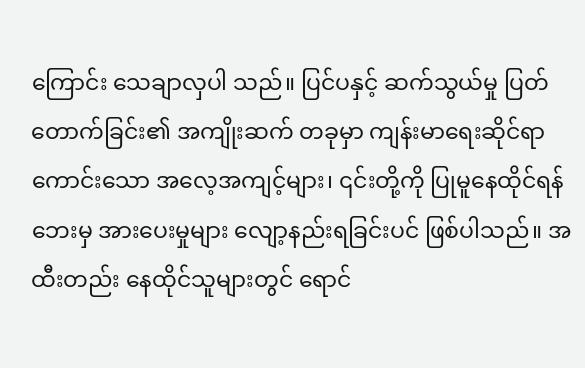ကြောင်း သေချာလှပါ သည်။ ပြင်ပနှင့် ဆက်သွယ်မှု ပြတ်တောက်ခြင်း၏ အကျိုးဆက် တခုမှာ ကျန်းမာရေးဆိုင်ရာ ကောင်းသော အလေ့အကျင့်များ၊ ၎င်းတို့ကို ပြုမူနေထိုင်ရန် ဘေးမှ အားပေးမှုများ လျော့နည်းရခြင်းပင် ဖြစ်ပါသည်။ အထီးတည်း နေထိုင်သူများတွင် ရောင်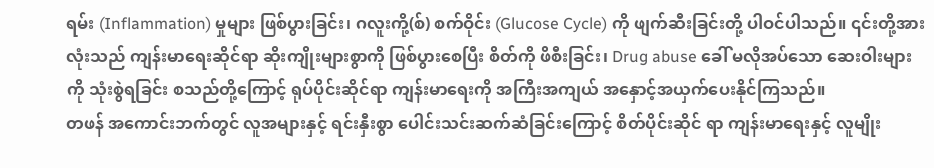ရမ်း (Inflammation) မှုများ ဖြစ်ပွားခြင်း၊ ဂလူးကို့(စ်) စက်ဝိုင်း (Glucose Cycle) ကို ဖျက်ဆီးခြင်းတို့ ပါဝင်ပါသည်။ ၎င်းတို့အားလုံးသည် ကျန်းမာရေးဆိုင်ရာ ဆိုးကျိုးများစွာကို ဖြစ်ပွားစေပြီး စိတ်ကို ဖိစီးခြင်း၊ Drug abuse ခေါ် မလိုအပ်သော ဆေးဝါးများကို သုံးစွဲရခြင်း စသည်တို့ကြောင့် ရုပ်ပိုင်းဆိုင်ရာ ကျန်းမာရေးကို အကြီးအကျယ် အနှောင့်အယှက်ပေးနိုင်ကြသည်။
တဖန် အကောင်းဘက်တွင် လူအများနှင့် ရင်းနှီးစွာ ပေါင်းသင်းဆက်ဆံခြင်းကြောင့် စိတ်ပိုင်းဆိုင် ရာ ကျန်းမာရေးနှင့် လူမျိုး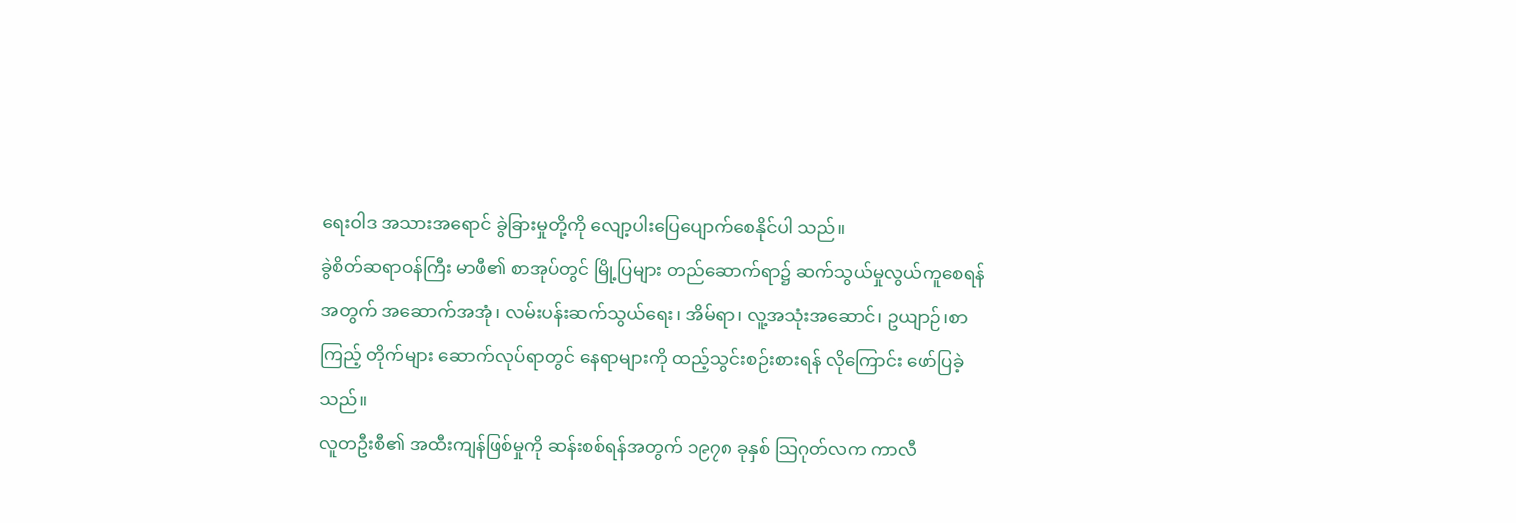ရေးဝါဒ အသားအရောင် ခွဲခြားမှုတို့ကို လျော့ပါးပြေပျောက်စေနိုင်ပါ သည်။
ခွဲစိတ်ဆရာဝန်ကြီး မာဖီ၏ စာအုပ်တွင် မြို့ပြများ တည်ဆောက်ရာ၌ ဆက်သွယ်မှုလွယ်ကူစေရန်အတွက် အဆောက်အအုံ၊ လမ်းပန်းဆက်သွယ်ရေး၊ အိမ်ရာ၊ လူ့အသုံးအဆောင်၊ ဥယျာဉ်၊စာကြည့် တိုက်များ ဆောက်လုပ်ရာတွင် နေရာများကို ထည့်သွင်းစဉ်းစားရန် လိုကြောင်း ဖော်ပြခဲ့သည်။
လူတဦးစီ၏ အထီးကျန်ဖြစ်မှုကို ဆန်းစစ်ရန်အတွက် ၁၉၇၈ ခုနှစ် သြဂုတ်လက ကာလီ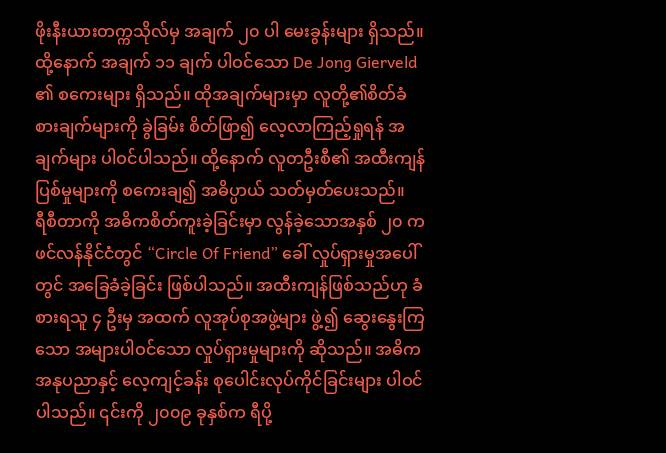ဖိုးနီးယားတက္ကသိုလ်မှ အချက် ၂၀ ပါ မေးခွန်းများ ရှိသည်။ ထို့နောက် အချက် ၁၁ ချက် ပါဝင်သော De Jong Gierveld ၏ စကေးများ ရှိသည်။ ထိုအချက်များမှာ လူတို့၏စိတ်ခံစားချက်များကို ခွဲခြမ်း စိတ်ဖြာ၍ လေ့လာကြည့်ရှုရန် အချက်များ ပါဝင်ပါသည်။ ထို့နောက် လူတဦးစီ၏ အထီးကျန် ပြစ်မှုများကို စကေးချ၍ အဓိပ္ပာယ် သတ်မှတ်ပေးသည်။
ရီစီတာကို အဓိကစိတ်ကူးခဲ့ခြင်းမှာ လွန်ခဲ့သောအနှစ် ၂၀ က ဖင်လန်နိုင်ငံတွင် “Circle Of Friend” ခေါ် လှုပ်ရှားမှုအပေါ်တွင် အခြေခံခဲ့ခြင်း ဖြစ်ပါသည်။ အထီးကျန်ဖြစ်သည်ဟု ခံစားရသူ ၄ ဦးမှ အထက် လူအုပ်စုအဖွဲ့များ ဖွဲ့၍ ဆွေးနွေးကြသော အများပါဝင်သော လှုပ်ရှားမှုများကို ဆိုသည်။ အဓိကအနုပညာနှင့် လေ့ကျင့်ခန်း စုပေါင်းလုပ်ကိုင်ခြင်းများ ပါဝင်ပါသည်။ ၎င်းကို ၂၀၀၉ ခုနှစ်က ရီပို့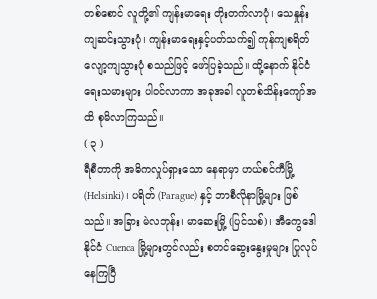တစ်စောင် လူတို့၏ ကျန်းမာရေး တိုးတက်လာပုံ၊ သေနှုန်းကျဆင်းသွားပုံ၊ ကျန်းမာရေးနှင့်ပတ်သက်၍ ကုန်ကျစရိတ် လျော့ကျသွားပုံ စသည်ဖြင့် ဖော်ပြခဲ့သည်။ ထို့နောက် နိုင်ငံရေးသမားများ ပါဝင်လာကာ အခုအခါ လူတစ်သိန်းကျော်အထိ စုမိလာကြသည်။
( ၃ )
ရီစီတာကို အဓိကလှုပ်ရှားသော နေရာမှာ ဟယ်စင်ကီမြို့(Helsinki)၊ ပရိတ် (Parague) နှင့် ဘာစီလိုနာမြို့များ ဖြစ်သည်။ အခြား မဲလဘုန်း၊ မာဆေးမြို့ (ပြင်သစ်)၊ အီကွေဒေါနိုင်ငံ Cuenca မြို့များတွင်လည်း စတင်ဆွေးနွေးမှုများ ပြုလုပ်နေကြပြီ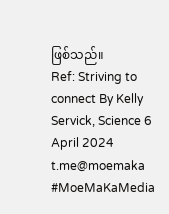ဖြစ်သည်။
Ref: Striving to connect By Kelly Servick, Science 6 April 2024
t.me@moemaka
#MoeMaKaMedia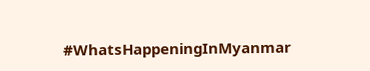#WhatsHappeningInMyanmar